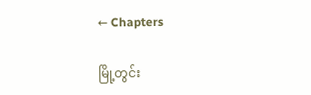← Chapters

မြို့တွင်း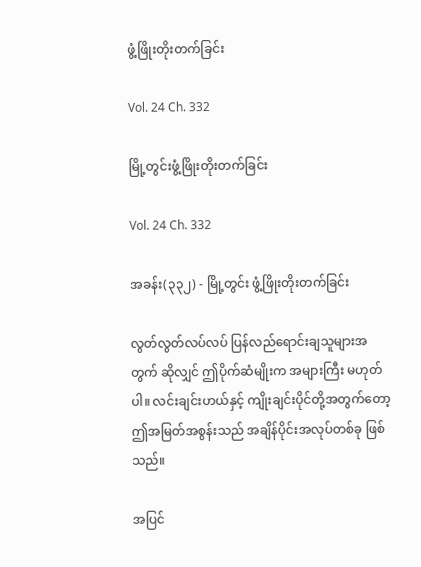ဖွံ့ဖြိုးတိုးတက်ခြင်း

Vol. 24 Ch. 332

မြို့တွင်းဖွံ့ဖြိုးတိုးတက်ခြင်း

Vol. 24 Ch. 332

အခန်း(၃၃၂) - မြို့တွင်း ဖွံ့ဖြိုးတိုးတက်ခြင်း

လွတ်လွတ်လပ်လပ် ပြန်လည်ရောင်းချသူများအတွက် ဆိုလျှင် ဤပိုက်ဆံမျိုးက အများကြီး မဟုတ်ပါ။ လင်းချင်းဟယ်နှင့် ကျိုးချင်းပိုင်တို့အတွက်တော့ ဤအမြတ်အစွန်းသည် အချိန်ပိုင်းအလုပ်တစ်ခု ဖြစ်သည်။

အပြင်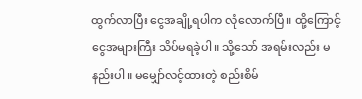ထွက်လာပြီး ငွေအချို့ရပါက လုံလောက်ပြီ။ ထို့ကြောင့် ငွေအများကြီး သိပ်မရခဲ့ပါ။ သို့သော် အရမ်းလည်း မနည်းပါ။ မမျှော်လင့်ထားတဲ့ စည်းစိမ်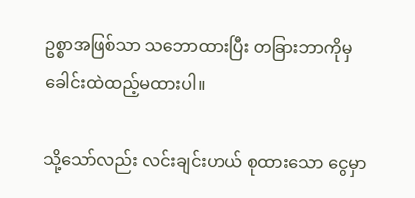ဥစ္စာအဖြစ်သာ သဘောထားပြီး တခြားဘာကိုမှ ခေါင်းထဲထည့်မထားပါ။

သို့သော်လည်း လင်းချင်းဟယ် စုထားသော ငွေမှာ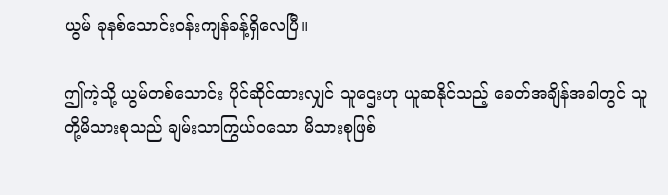ယွမ် ခုနစ်သောင်းဝန်းကျန်ခန့်ရှိလေပြီ။

ဤကဲ့သို့ ယွမ်တစ်သောင်း ပိုင်ဆိုင်ထားလျှင် သူဌေးဟု ယူဆနိုင်သည့် ခေတ်အချိန်အခါတွင် သူတို့မိသားစုသည် ချမ်းသာကြွယ်ဝသော မိသားစုဖြစ်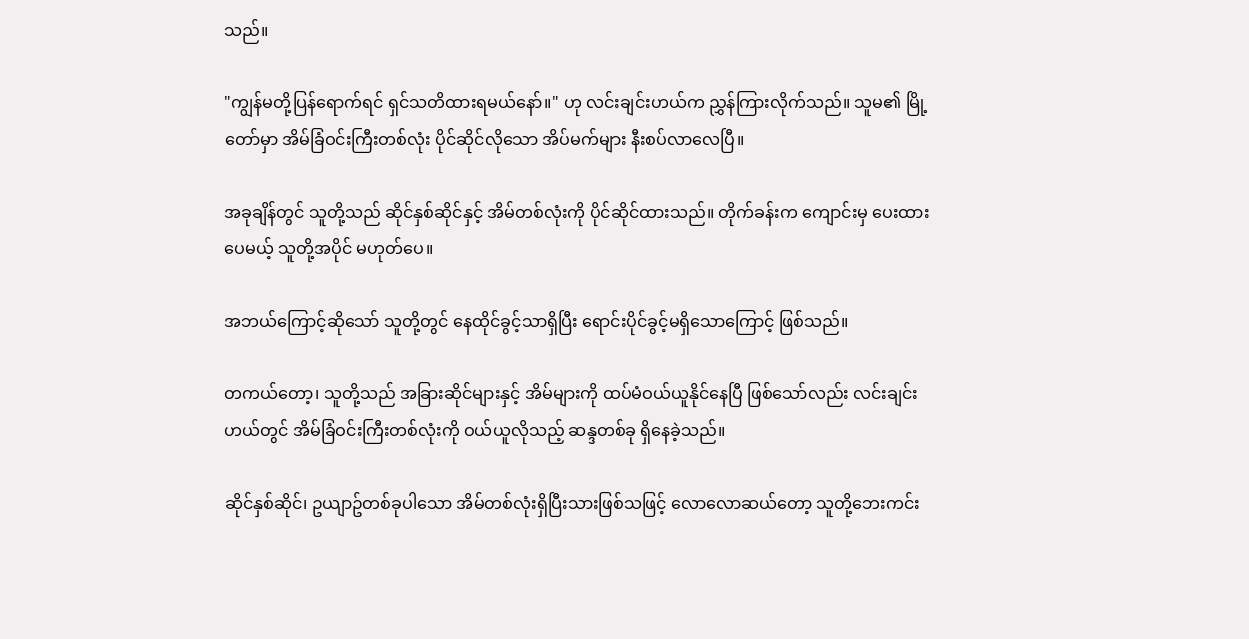သည်။

"ကျွန်မတို့ပြန်ရောက်ရင် ရှင်သတိထားရမယ်နော်။" ဟု လင်းချင်းဟယ်က ညွှန်ကြားလိုက်သည်။ သူမ၏ မြို့တော်မှာ အိမ်ခြံဝင်းကြီးတစ်လုံး ပိုင်ဆိုင်လိုသော အိပ်မက်များ နီးစပ်လာလေပြီ။

အခုချိန်တွင် သူတို့သည် ဆိုင်နှစ်ဆိုင်နှင့် အိမ်တစ်လုံးကို ပိုင်ဆိုင်ထားသည်။ တိုက်ခန်းက ကျောင်းမှ ပေးထားပေမယ့် သူတို့အပိုင် မဟုတ်ပေ။

အဘယ်ကြောင့်ဆိုသော် သူတို့တွင် နေထိုင်ခွင့်သာရှိပြီး ရောင်းပိုင်ခွင့်မရှိသောကြောင့် ဖြစ်သည်။

တကယ်တော့၊ သူတို့သည် အခြားဆိုင်များနှင့် အိမ်များကို ထပ်မံဝယ်ယူနိုင်နေပြီ ဖြစ်သော်လည်း လင်းချင်းဟယ်တွင် အိမ်ခြံဝင်းကြီးတစ်လုံးကို ဝယ်ယူလိုသည့် ဆန္ဒတစ်ခု ရှိနေခဲ့သည်။

ဆိုင်နှစ်ဆိုင်၊ ဥယျာဥ်တစ်ခုပါသော အိမ်တစ်လုံးရှိပြီးသားဖြစ်သဖြင့် လောလောဆယ်တော့ သူတို့ဘေးကင်း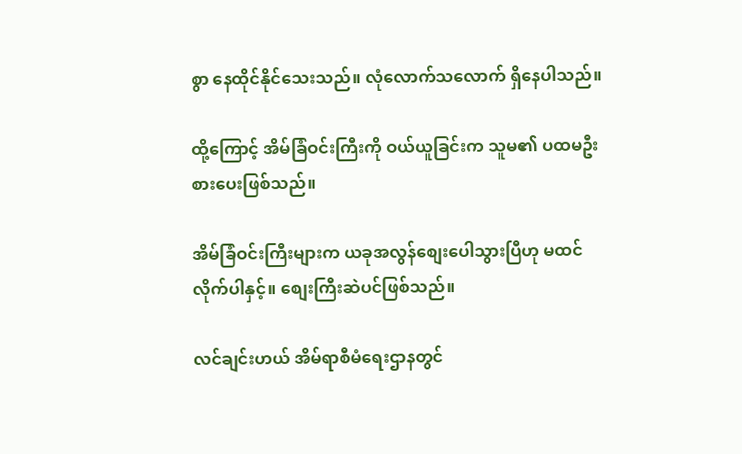စွာ နေထိုင်နိုင်သေးသည်။ လုံလောက်သလောက် ရှိနေပါသည်။

ထို့ကြောင့် အိမ်ခြံဝင်းကြီးကို ဝယ်ယူခြင်းက သူမ၏ ပထမဦးစားပေးဖြစ်သည်။

အိမ်ခြံဝင်းကြီးများက ယခုအလွန်စျေးပေါသွားပြီဟု မထင်လိုက်ပါနှင့်။ စျေးကြီးဆဲပင်ဖြစ်သည်။

လင်ချင်းဟယ် အိမ်ရာစီမံရေးဌာနတွင်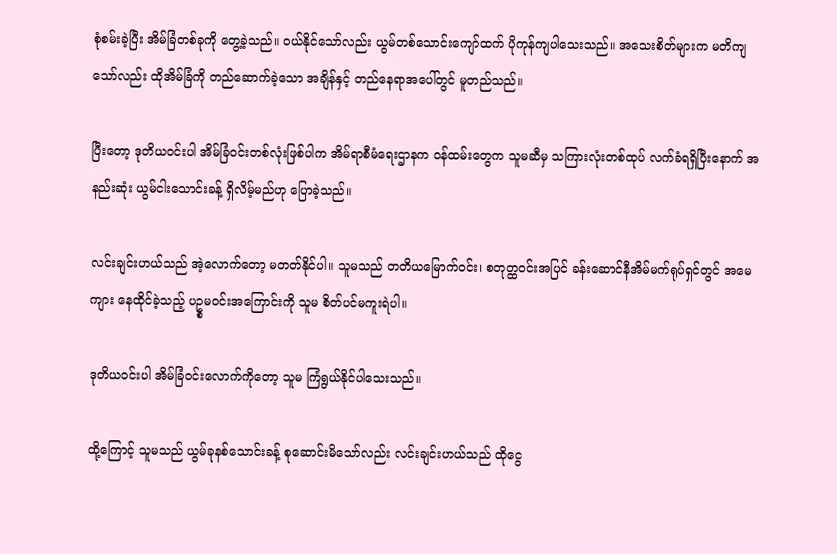စုံစမ်းခဲ့ပြီး အိမ်ခြံတစ်ခုကို တွေ့ခဲ့သည်။ ဝယ်နိုင်သော်လည်း ယွမ်တစ်သောင်းကျော်ထက် ပိုကုန်ကျပါသေးသည်။ အသေးစိတ်များက မတိကျသော်လည်း ထိုအိမ်ခြံကို တည်ဆောက်ခဲ့သော အချိန်နှင့် တည်နေရာအပေါ်တွင် မူတည်သည်။

ပြီးတော့ ဒုတိယဝင်းပါ အိမ်ခြံဝင်းတစ်လုံးဖြစ်ပါက အိမ်ရာစီမံရေးဌာနက ဝန်ထမ်းတွေက သူမဆီမှ သကြားလုံးတစ်ထုပ် လက်ခံရရှိပြီးနောက် အနည်းဆုံး ယွမ်ငါးသောင်းခန့် ရှိလိမ့်မည်ဟု ပြောခဲ့သည်။

လင်းချင်းဟယ်သည် အဲ့လောက်တော့ မတတ်နိုင်ပါ။ သူမသည် တတိယမြောက်ဝင်း၊ စတုတ္ထဝင်းအပြင် ခန်းဆောင်နီအိမ်မက်ရုပ်ရှင်တွင် အမေကျား နေထိုင်ခဲ့သည့် ပဥ္စမဝင်းအကြောင်းကို သူမ စိတ်ပင်မကူးရဲပါ။

ဒုတိယဝင်းပါ အိမ်ခြံဝင်းလောက်ကိုတော့ သူမ ကြံရွယ်နိုင်ပါသေးသည်။

ထို့ကြောင့် သူမသည် ယွမ်ခုနစ်သောင်းခန့် စုဆောင်းမိသော်လည်း လင်းချင်းဟယ်သည် ထိုငွေ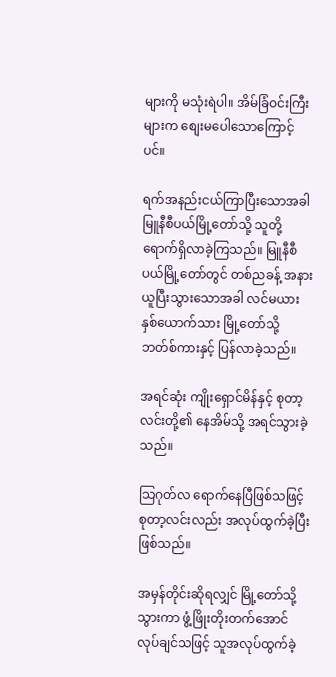များကို မသုံးရဲပါ။ အိမ်ခြံဝင်းကြီးများက စျေးမပေါသောကြောင့်ပင်။

ရက်အနည်းငယ်ကြာပြီးသောအခါ မြူနီစီပယ်မြို့တော်သို့ သူတို့ရောက်ရှိလာခဲ့ကြသည်။ မြူနီစီပယ်မြို့တော်တွင် တစ်ညခန့် အနားယူပြီးသွားသောအခါ လင်မယားနှစ်ယောက်သား မြို့တော်သို့ ဘတ်စ်ကားနှင့် ပြန်လာခဲ့သည်။

အရင်ဆုံး ကျိုးရှောင်မိန်နှင့် စုတာ့လင်းတို့၏ နေအိမ်သို့ အရင်သွားခဲ့သည်။

သြဂုတ်လ ရောက်နေပြီဖြစ်သဖြင့် စုတာ့လင်းလည်း အလုပ်ထွက်ခဲ့ပြီးဖြစ်သည်။

အမှန်တိုင်းဆိုရလျှင် မြို့တော်သို့သွားကာ ဖွံ့ဖြိုးတိုးတက်အောင် လုပ်ချင်သဖြင့် သူအလုပ်ထွက်ခဲ့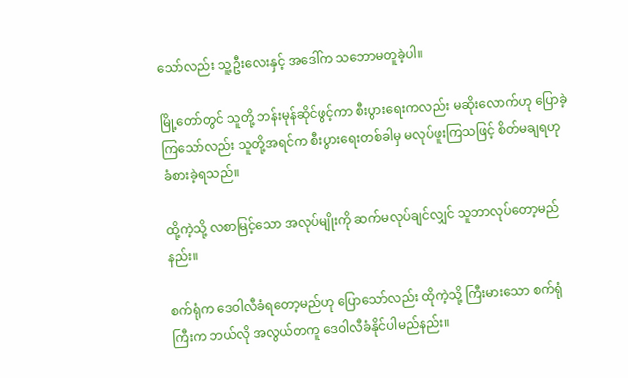သော်လည်း သူ့ဦးလေးနှင့် အဒေါ်က သဘောမတူခဲ့ပါ။

မြို့တော်တွင် သူတို့ ဘန်းမုန်ဆိုင်ဖွင့်ကာ စီးပွားရေးကလည်း မဆိုးလောက်ဟု ပြောခဲ့ကြသော်လည်း သူတို့အရင်က စီးပွားရေးတစ်ခါမှ မလုပ်ဖူးကြသဖြင့် စိတ်မချရဟု ခံစားခဲ့ရသည်။

ထို့ကဲ့သို့ လစာမြင့်သော အလုပ်မျိုးကို ဆက်မလုပ်ချင်လျှင် သူဘာလုပ်တော့မည်နည်း။

စက်ရုံက ဒေဝါလီခံရတော့မည်ဟု ပြောသော်လည်း ထိုကဲ့သို့ ကြီးမားသော စက်ရုံကြီးက ဘယ်လို အလွယ်တကူ ဒေဝါလီခံနိုင်ပါမည်နည်း။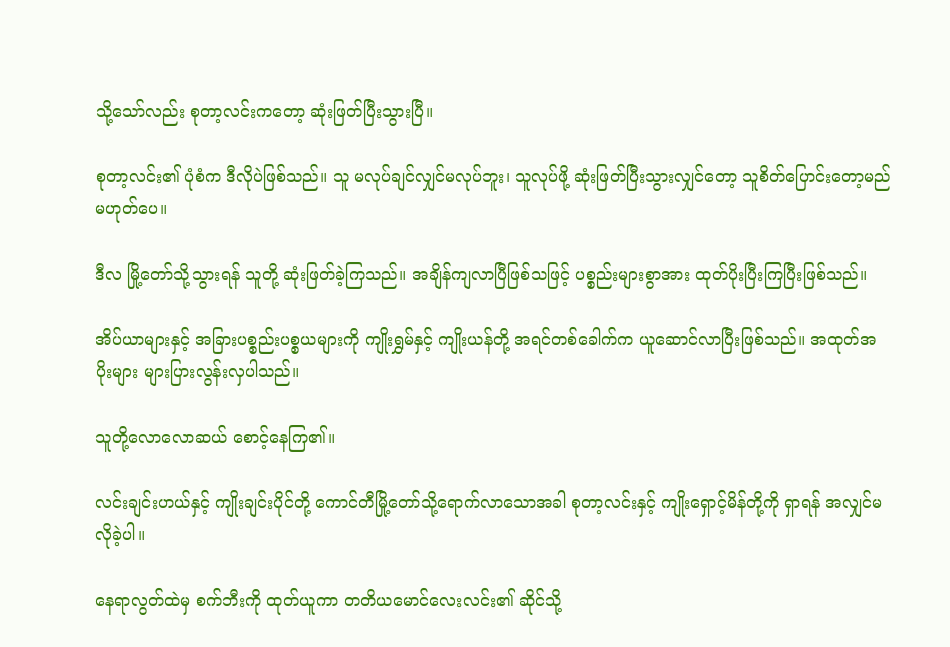သို့သော်လည်း စုတာ့လင်းကတော့ ဆုံးဖြတ်ပြီးသွားပြီ။

စုတာ့လင်း၏ ပုံစံက ဒီလိုပဲဖြစ်သည်။ သူ မလုပ်ချင်လျှင်မလုပ်ဘူး၊ သူလုပ်ဖို့ ဆုံးဖြတ်ပြီးသွားလျှင်တော့ သူစိတ်ပြောင်းတော့မည်မဟုတ်ပေ။

ဒီလ မြို့တော်သို့သွားရန် သူတို့ ဆုံးဖြတ်ခဲ့ကြသည်။ အချိန်ကျလာပြီဖြစ်သဖြင့် ပစ္စည်းများစွာအား ထုတ်ပိုးပြီးကြပြီးဖြစ်သည်။

အိပ်ယာများနှင့် အခြားပစ္စည်းပစ္စယများကို ကျိုးရွှမ်နှင့် ကျိုးယန်တို့ အရင်တစ်ခေါက်က ယူဆောင်လာပြီးဖြစ်သည်။ အထုတ်အပိုးများ များပြားလွန်းလှပါသည်။

သူတို့လောလောဆယ် စောင့်နေကြ၏။

လင်းချင်းဟယ်နှင့် ကျိုးချင်းပိုင်တို့ ကောင်တီမြို့တော်သို့ရောက်လာသောအခါ စုတာ့လင်းနှင့် ကျိုးရှောင့်မိန်တို့ကို ရှာရန် အလျှင်မလိုခဲ့ပါ။

နေရာလွတ်ထဲမှ စက်ဘီးကို ထုတ်ယူကာ တတိယမောင်လေးလင်း၏ ဆိုင်သို့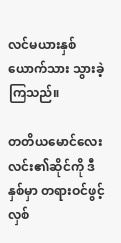လင်မယားနှစ်ယောက်သား သွားခဲ့ကြသည်။

တတိယမောင်လေးလင်း၏ဆိုင်ကို ဒီနှစ်မှာ တရားဝင်ဖွင့်လှစ်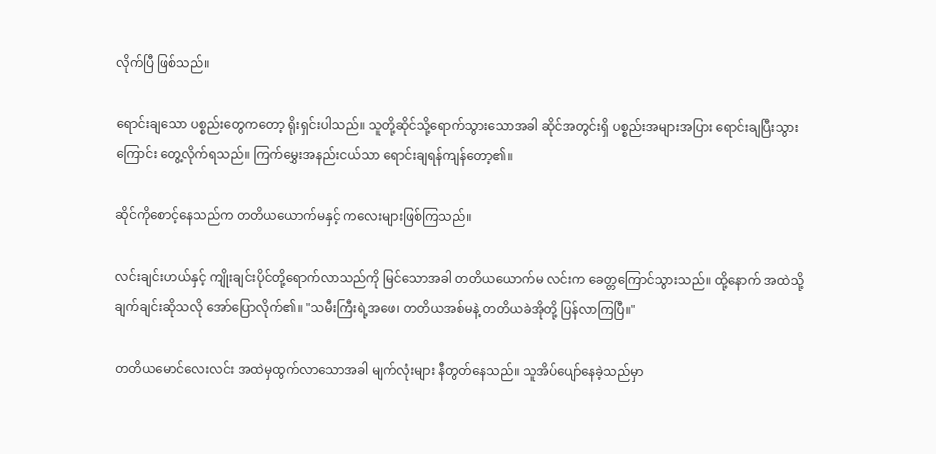လိုက်ပြီ ဖြစ်သည်။

ရောင်းချသော ပစ္စည်းတွေကတော့ ရိုးရှင်းပါသည်။ သူတို့ဆိုင်သို့ရောက်သွားသောအခါ ဆိုင်အတွင်းရှိ ပစ္စည်းအများအပြား ရောင်းချပြီးသွားကြောင်း တွေ့လိုက်ရသည်။ ကြက်မွှေးအနည်းငယ်သာ ရောင်းချရန်ကျန်တော့၏။

ဆိုင်ကိုစောင့်နေသည်က တတိယယောက်မနှင့် ကလေးများဖြစ်ကြသည်။

လင်းချင်းဟယ်နှင့် ကျိုးချင်းပိုင်တို့ရောက်လာသည်ကို မြင်သောအခါ တတိယယောက်မ လင်းက ခေတ္တကြောင်သွားသည်။ ထို့နောက် အထဲသို့ ချက်ချင်းဆိုသလို အော်ပြောလိုက်၏။ "သမီးကြီးရဲ့အဖေ၊ တတိယအစ်မနဲ့ တတိယခဲအိုတို့ ပြန်လာကြပြီ။"

တတိယမောင်လေးလင်း အထဲမှထွက်လာသောအခါ မျက်လုံးများ နီတွတ်နေသည်။ သူအိပ်ပျော်နေခဲ့သည်မှာ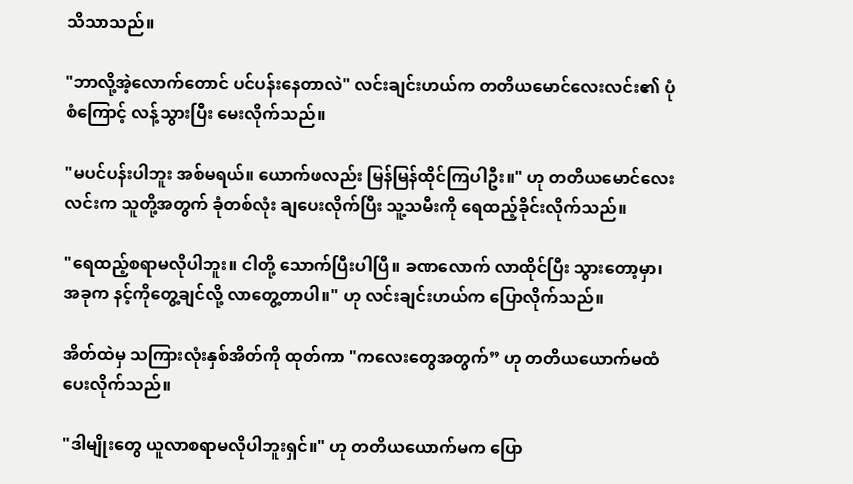သိသာသည်။

"ဘာလို့အဲ့လောက်တောင် ပင်ပန်းနေတာလဲ" လင်းချင်းဟယ်က တတိယမောင်လေးလင်း၏ ပုံစံကြောင့် လန့်သွားပြီး မေးလိုက်သည်။

"မပင်ပန်းပါဘူး အစ်မရယ်။ ယောက်ဖလည်း မြန်မြန်ထိုင်ကြပါဦး။" ဟု တတိယမောင်လေးလင်းက သူတို့အတွက် ခုံတစ်လုံး ချပေးလိုက်ပြီး သူ့သမီးကို ရေထည့်ခိုင်းလိုက်သည်။

"ရေထည့်စရာမလိုပါဘူး။ ငါတို့ သောက်ပြီးပါပြီ။ ခဏလောက် လာထိုင်ပြီး သွားတော့မှာ၊ အခုက နင့်ကိုတွေ့ချင်လို့ လာတွေ့တာပါ။" ဟု လင်းချင်းဟယ်က ပြောလိုက်သည်။

အိတ်ထဲမှ သကြားလုံးနှစ်အိတ်ကို ထုတ်ကာ "ကလေးတွေအတွက်” ဟု တတိယယောက်မထံ ပေးလိုက်သည်။

"ဒါမျိုးတွေ ယူလာစရာမလိုပါဘူးရှင်။" ဟု တတိယယောက်မက ပြော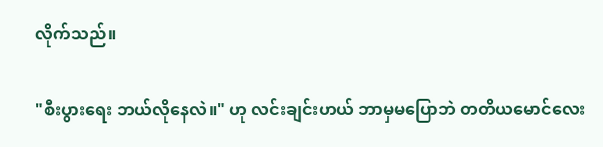လိုက်သည်။

"စီးပွားရေး ဘယ်လိုနေလဲ။" ဟု လင်းချင်းဟယ် ဘာမှမပြောဘဲ တတိယမောင်လေး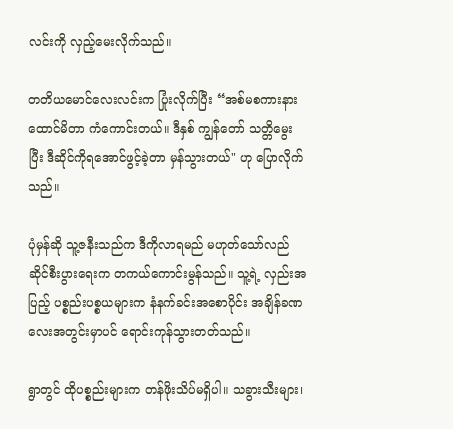လင်းကို လှည့်မေးလိုက်သည်။

တတိယမောင်လေးလင်းက ပြုံးလိုက်ပြီး “အစ်မစကားနားထောင်မိတာ ကံကောင်းတယ်။ ဒီနှစ် ကျွန်တော် သတ္တိမွေးပြီး ဒီဆိုင်ကိုရအောင်ဖွင့်ခဲ့တာ မှန်သွားတယ်" ဟု ပြောလိုက်သည်။

ပုံမှန်ဆို သူ့ဇနီးသည်က ဒီကိုလာရမည် မဟုတ်သော်လည် ဆိုင်စီးပွားရေးက တကယ်ကောင်းမွန်သည်။ သူ့ရဲ့ လှည်းအပြည့် ပစ္စည်းပစ္စယများက နံနက်ခင်းအစောပိုင်း အချိန်ခဏလေးအတွင်းမှာပင် ရောင်းကုန်သွားတတ်သည်။

ရွာတွင် ထိုပစ္စည်းများက တန်ဖိုးသိပ်မရှိပါ။ သခွားသီးများ၊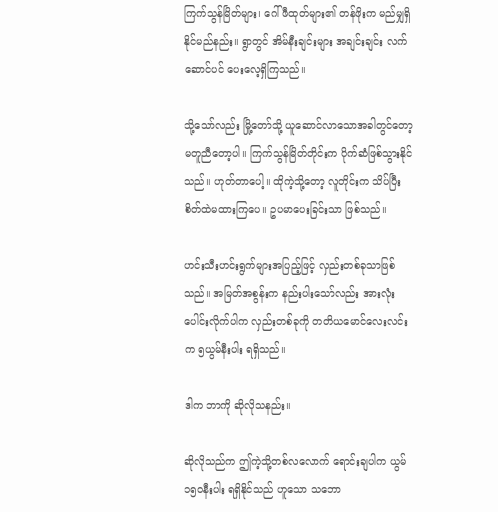ကြက်သွန်မြိတ်များ၊ ဂေါ်ဖီထုတ်များ၏ တန်ဖိုးက မည်မျှရှိနိုင်မည်နည်း။ ရွာတွင် အိမ်နီးချင်းများ အချင်းချင်း လက်ဆောင်ပင် ပေးလေ့ရှိကြသည်။

သို့သော်လည်း မြို့တော်သို့ ယူဆောင်လာသောအခါတွင်တော့ မတူညီတော့ပါ။ ကြက်သွန်မြိတ်တိုင်းက ပိုက်ဆံဖြစ်သွားနိုင်သည်။ ဟုတ်တာပေါ့။ ထိုကဲ့သို့တော့ လူတိုင်းက သိပ်ပြီးစိတ်ထဲမထားကြပေ။ ဥပမာပေးခြင်းသာ ဖြစ်သည်။

ဟင်းသီးဟင်းရွက်များအပြည့်ဖြင့် လှည်းတစ်ခုသာဖြစ်သည်။ အမြတ်အစွန်းက နည်းပါးသော်လည်း အားလုံးပေါင်းလိုက်ပါက လှည်းတစ်ခုကို တတိယမောင်လေးလင်းက ၅ယွမ်နီးပါး ရရှိသည်။

ဒါက ဘာကို ဆိုလိုသနည်း။

ဆိုလိုသည်က ဤကဲ့သို့တစ်လလောက် ရောင်းချပါက ယွမ် ၁၅၀နီးပါး ရရှိနိုင်သည် ဟူသော သဘော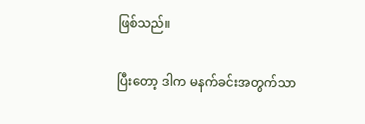ဖြစ်သည်။

ပြီးတော့ ဒါက မနက်ခင်းအတွက်သာ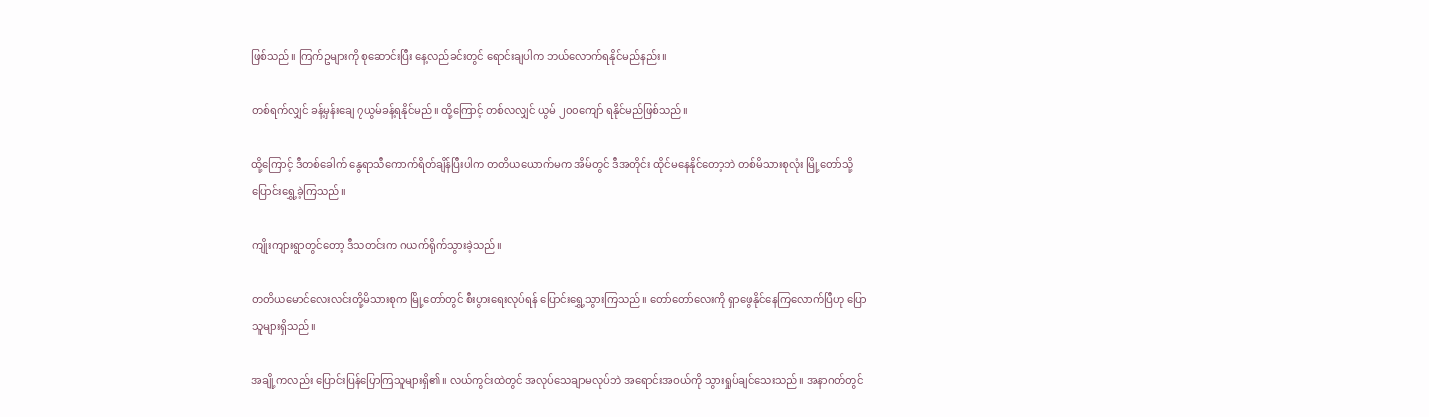ဖြစ်သည်။ ကြက်ဥများကို စုဆောင်းပြီး နေ့လည်ခင်းတွင် ရောင်းချပါက ဘယ်လောက်ရနိုင်မည်နည်း။

တစ်ရက်လျှင် ခန့်မှန်းချေ ၇ယွမ်ခန့်ရနိုင်မည်။ ထို့ကြောင့် တစ်လလျှင် ယွမ် ၂၀၀ကျော် ရနိုင်မည်ဖြစ်သည်။

ထို့ကြောင့် ဒီတစ်ခေါက် နွေရာသီကောက်ရိတ်ချိန်ပြီးပါက တတိယယောက်မက အိမ်တွင် ဒီအတိုင်း ထိုင်မနေနိုင်တော့ဘဲ တစ်မိသားစုလုံး မြို့တော်သို့ ပြောင်းရွှေ့ခဲ့ကြသည်။

ကျိုးကျားရွာတွင်တော့ ဒီသတင်းက ဂယက်ရိုက်သွားခဲ့သည်။

တတိယမောင်လေးလင်းတို့မိသားစုက မြို့တော်တွင် စီးပွားရေးလုပ်ရန် ပြောင်းရွှေ့သွားကြသည်။ တော်တော်လေးကို ရှာဖွေနိုင်နေကြလောက်ပြီဟု ပြောသူများရှိသည်။

အချို့ကလည်း ပြောင်းပြန်ပြောကြသူများရှိ၏။ လယ်ကွင်းထဲတွင် အလုပ်သေချာမလုပ်ဘဲ အရောင်းအဝယ်ကို သွားရှုပ်ချင်သေးသည်။ အနာဂတ်တွင်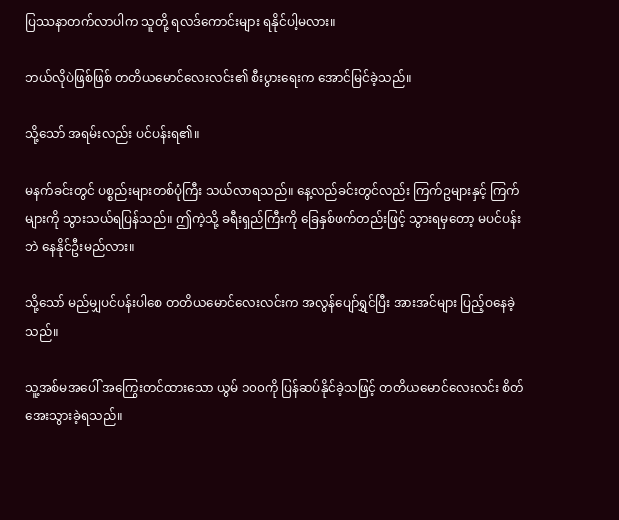ပြဿနာတက်လာပါက သူတို့ ရလဒ်ကောင်းများ ရနိုင်ပါ့မလား။

ဘယ်လိုပဲဖြစ်ဖြစ် တတိယမောင်လေးလင်း၏ စီးပွားရေးက အောင်မြင်ခဲ့သည်။

သို့သော် အရမ်းလည်း ပင်ပန်းရ၏။

မနက်ခင်းတွင် ပစ္စည်းများတစ်ပုံကြီး သယ်လာရသည်။ နေ့လည်ခင်းတွင်လည်း ကြက်ဥများနှင့် ကြက်များကို သွားသယ်ရပြန်သည်။ ဤကဲ့သို့ ခရီးရှည်ကြီးကို ခြေနှစ်ဖက်တည်းဖြင့် သွားရမှတော့ မပင်ပန်းဘဲ နေနိုင်ဦးမည်လား။

သို့သော် မည်မျှပင်ပန်းပါစေ တတိယမောင်လေးလင်းက အလွန်ပျော်ရွှင်ပြီး အားအင်များ ပြည့်ဝနေခဲ့သည်။

သူ့အစ်မအပေါ် အကြွေးတင်ထားသော ယွမ် ၁၀၀ကို ပြန်ဆပ်နိုင်ခဲ့သဖြင့် တတိယမောင်လေးလင်း စိတ်အေးသွားခဲ့ရသည်။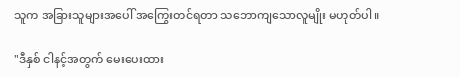သူက အခြားသူများအပေါ် အကြွေးတင်ရတာ သဘောကျသောလူမျိုး မဟုတ်ပါ။

"ဒီနှစ် ငါနင့်အတွက် မေးပေးထား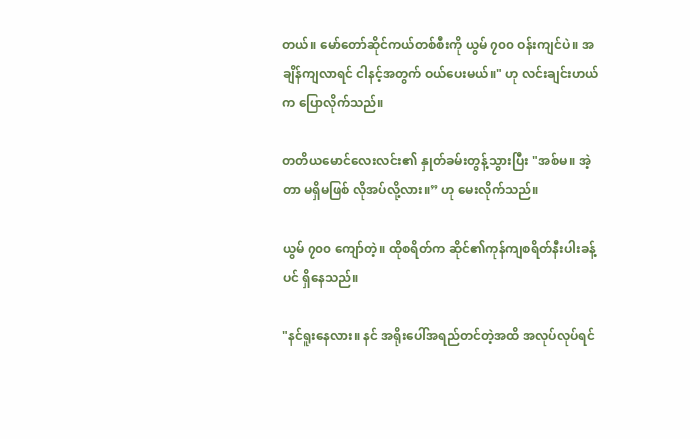တယ်။ မော်တော်ဆိုင်ကယ်တစ်စီးကို ယွမ် ၇၀၀ ဝန်းကျင်ပဲ။ အချိန်ကျလာရင် ငါနင့်အတွက် ဝယ်ပေးမယ်။" ဟု လင်းချင်းဟယ်က ပြောလိုက်သည်။

တတိယမောင်လေးလင်း၏ နှုတ်ခမ်းတွန့်သွားပြီး "အစ်မ။ အဲ့တာ မရှိမဖြစ် လိုအပ်လို့လား။” ဟု မေးလိုက်သည်။

ယွမ် ၇၀၀ ကျော်တဲ့။ ထိုစရိတ်က ဆိုင်၏ကုန်ကျစရိတ်နီးပါးခန့်ပင် ရှိနေသည်။

"နင်ရူးနေလား။ နင် အရိုးပေါ်အရည်တင်တဲ့အထိ အလုပ်လုပ်ရင်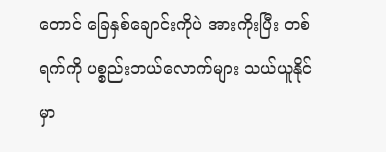တောင် ခြေနှစ်ချောင်းကိုပဲ အားကိုးပြီး တစ်ရက်ကို ပစ္စည်းဘယ်လောက်များ သယ်ယူနိုင်မှာ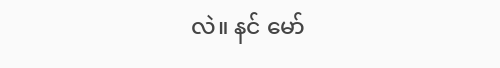လဲ။ နင် မော်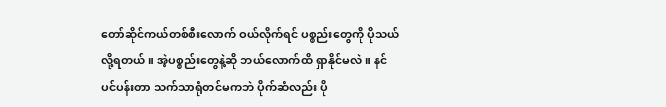တော်ဆိုင်ကယ်တစ်စီးလောက် ဝယ်လိုက်ရင် ပစ္စည်းတွေကို ပိုသယ်လို့ရတယ်။ အဲ့ပစ္စည်းတွေနဲ့ဆို ဘယ်လောက်ထိ ရှာနိုင်မလဲ။ နင် ပင်ပန်းတာ သက်သာရုံတင်မကဘဲ ပိုက်ဆံလည်း ပို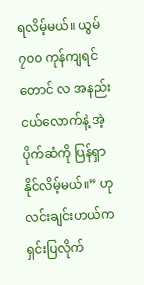ရလိမ့်မယ်။ ယွမ် ၇၀၀ ကုန်ကျရင်တောင် လ အနည်းငယ်လောက်နဲ့ အဲ့ပိုက်ဆံကို ပြန်ရှာနိုင်လိမ့်မယ်။” ဟု လင်းချင်းဟယ်က ရှင်းပြလိုက်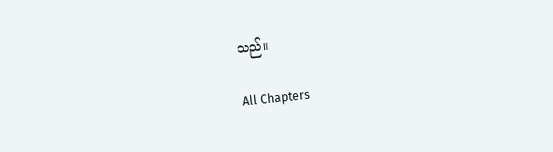သည်။

All Chapters